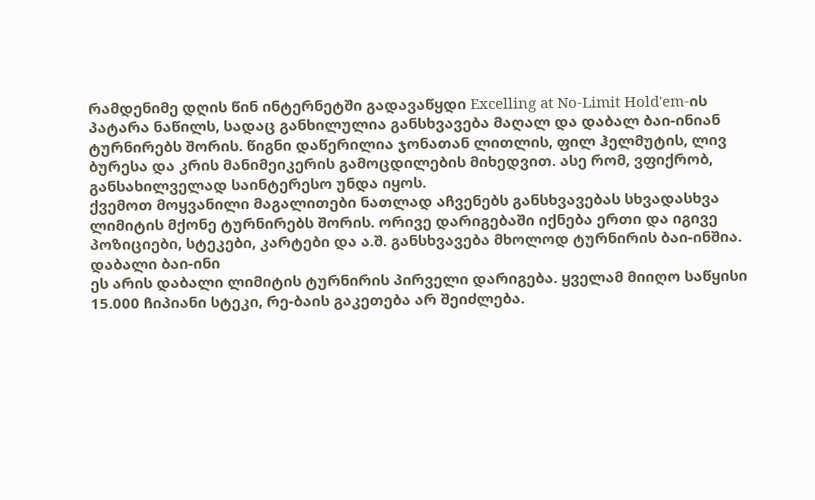რამდენიმე დღის წინ ინტერნეტში გადავაწყდი Excelling at No-Limit Hold'em-ის პატარა ნაწილს, სადაც განხილულია განსხვავება მაღალ და დაბალ ბაი-ინიან ტურნირებს შორის. წიგნი დაწერილია ჯონათან ლითლის, ფილ ჰელმუტის, ლივ ბურესა და კრის მანიმეიკერის გამოცდილების მიხედვით. ასე რომ, ვფიქრობ, განსახილველად საინტერესო უნდა იყოს.
ქვემოთ მოყვანილი მაგალითები ნათლად აჩვენებს განსხვავებას სხვადასხვა ლიმიტის მქონე ტურნირებს შორის. ორივე დარიგებაში იქნება ერთი და იგივე პოზიციები, სტეკები, კარტები და ა.შ. განსხვავება მხოლოდ ტურნირის ბაი-ინშია.
დაბალი ბაი-ინი
ეს არის დაბალი ლიმიტის ტურნირის პირველი დარიგება. ყველამ მიიღო საწყისი 15.000 ჩიპიანი სტეკი, რე-ბაის გაკეთება არ შეიძლება.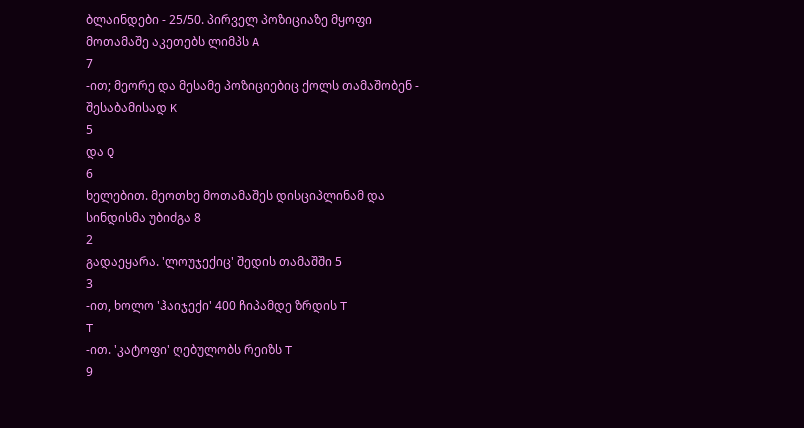ბლაინდები - 25/50. პირველ პოზიციაზე მყოფი მოთამაშე აკეთებს ლიმპს A
7
-ით; მეორე და მესამე პოზიციებიც ქოლს თამაშობენ - შესაბამისად K
5
და Q
6
ხელებით. მეოთხე მოთამაშეს დისციპლინამ და სინდისმა უბიძგა 8
2
გადაეყარა. 'ლოუჯექიც' შედის თამაშში 5
3
-ით, ხოლო 'ჰაიჯექი' 400 ჩიპამდე ზრდის T
T
-ით. 'კატოფი' ღებულობს რეიზს T
9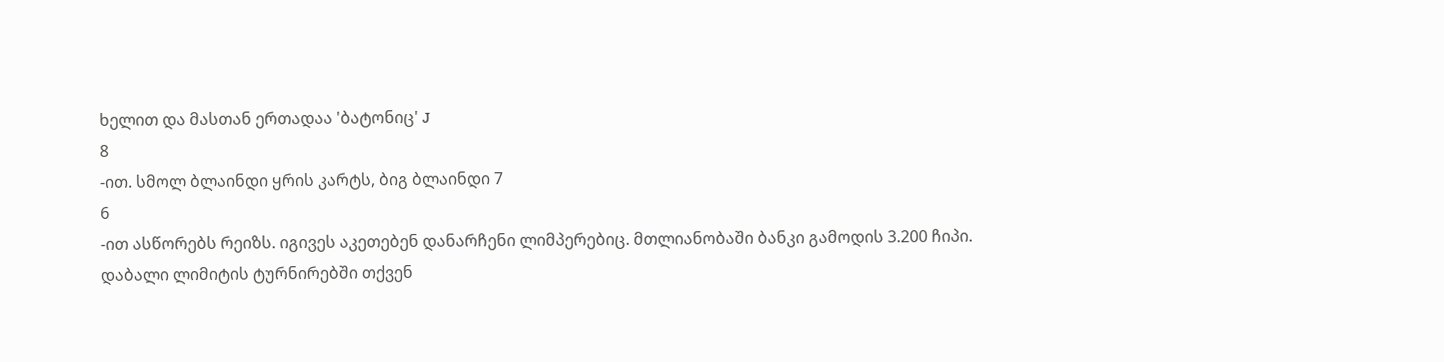ხელით და მასთან ერთადაა 'ბატონიც' J
8
-ით. სმოლ ბლაინდი ყრის კარტს, ბიგ ბლაინდი 7
6
-ით ასწორებს რეიზს. იგივეს აკეთებენ დანარჩენი ლიმპერებიც. მთლიანობაში ბანკი გამოდის 3.200 ჩიპი.
დაბალი ლიმიტის ტურნირებში თქვენ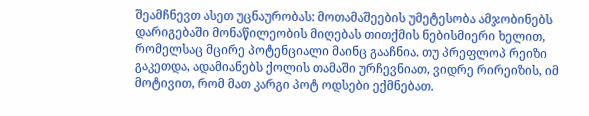შეამჩნევთ ასეთ უცნაურობას: მოთამაშეების უმეტესობა ამჯობინებს დარიგებაში მონაწილეობის მიღებას თითქმის ნებისმიერი ხელით, რომელსაც მცირე პოტენციალი მაინც გააჩნია. თუ პრეფლოპ რეიზი გაკეთდა, ადამიანებს ქოლის თამაში ურჩევნიათ, ვიდრე რირეიზის, იმ მოტივით, რომ მათ კარგი პოტ ოდსები ექმნებათ.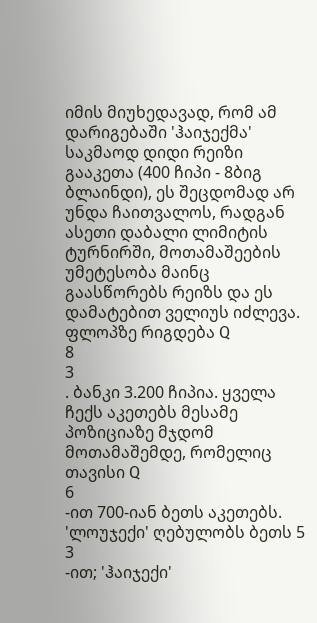იმის მიუხედავად, რომ ამ დარიგებაში 'ჰაიჯექმა' საკმაოდ დიდი რეიზი გააკეთა (400 ჩიპი - 8ბიგ ბლაინდი), ეს შეცდომად არ უნდა ჩაითვალოს, რადგან ასეთი დაბალი ლიმიტის ტურნირში, მოთამაშეების უმეტესობა მაინც გაასწორებს რეიზს და ეს დამატებით ველიუს იძლევა. ფლოპზე რიგდება Q
8
3
. ბანკი 3.200 ჩიპია. ყველა ჩექს აკეთებს მესამე პოზიციაზე მჯდომ მოთამაშემდე, რომელიც თავისი Q
6
-ით 700-იან ბეთს აკეთებს. 'ლოუჯექი' ღებულობს ბეთს 5
3
-ით; 'ჰაიჯექი'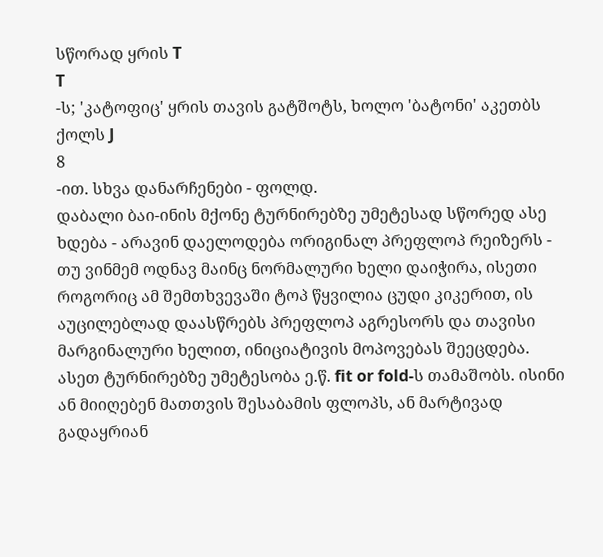სწორად ყრის T
T
-ს; 'კატოფიც' ყრის თავის გატშოტს, ხოლო 'ბატონი' აკეთბს ქოლს J
8
-ით. სხვა დანარჩენები - ფოლდ.
დაბალი ბაი-ინის მქონე ტურნირებზე უმეტესად სწორედ ასე ხდება - არავინ დაელოდება ორიგინალ პრეფლოპ რეიზერს - თუ ვინმემ ოდნავ მაინც ნორმალური ხელი დაიჭირა, ისეთი როგორიც ამ შემთხვევაში ტოპ წყვილია ცუდი კიკერით, ის აუცილებლად დაასწრებს პრეფლოპ აგრესორს და თავისი მარგინალური ხელით, ინიციატივის მოპოვებას შეეცდება.
ასეთ ტურნირებზე უმეტესობა ე.წ. fit or fold-ს თამაშობს. ისინი ან მიიღებენ მათთვის შესაბამის ფლოპს, ან მარტივად გადაყრიან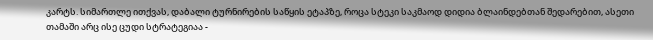კარტს. სიმართლე ითქვას, დაბალი ტურნირების საწყის ეტაპზე, როცა სტეკი საკმაოდ დიდია ბლაინდებთან შედარებით, ასეთი თამაში არც ისე ცუდი სტრატეგიაა -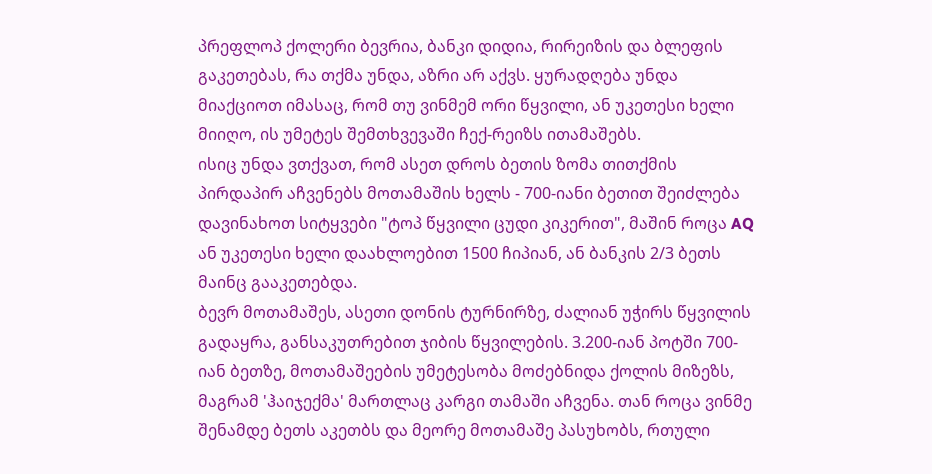პრეფლოპ ქოლერი ბევრია, ბანკი დიდია, რირეიზის და ბლეფის გაკეთებას, რა თქმა უნდა, აზრი არ აქვს. ყურადღება უნდა მიაქციოთ იმასაც, რომ თუ ვინმემ ორი წყვილი, ან უკეთესი ხელი მიიღო, ის უმეტეს შემთხვევაში ჩექ-რეიზს ითამაშებს.
ისიც უნდა ვთქვათ, რომ ასეთ დროს ბეთის ზომა თითქმის პირდაპირ აჩვენებს მოთამაშის ხელს - 700-იანი ბეთით შეიძლება დავინახოთ სიტყვები "ტოპ წყვილი ცუდი კიკერით", მაშინ როცა AQ ან უკეთესი ხელი დაახლოებით 1500 ჩიპიან, ან ბანკის 2/3 ბეთს მაინც გააკეთებდა.
ბევრ მოთამაშეს, ასეთი დონის ტურნირზე, ძალიან უჭირს წყვილის გადაყრა, განსაკუთრებით ჯიბის წყვილების. 3.200-იან პოტში 700-იან ბეთზე, მოთამაშეების უმეტესობა მოძებნიდა ქოლის მიზეზს, მაგრამ 'ჰაიჯექმა' მართლაც კარგი თამაში აჩვენა. თან როცა ვინმე შენამდე ბეთს აკეთბს და მეორე მოთამაშე პასუხობს, რთული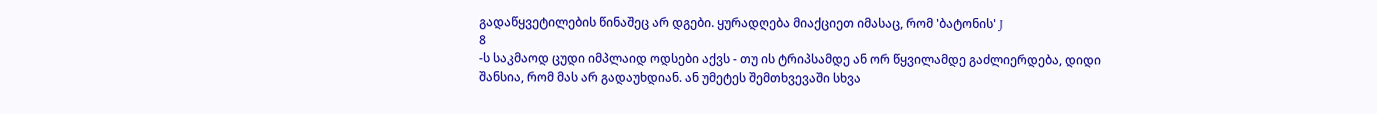გადაწყვეტილების წინაშეც არ დგები. ყურადღება მიაქციეთ იმასაც, რომ 'ბატონის' J
8
-ს საკმაოდ ცუდი იმპლაიდ ოდსები აქვს - თუ ის ტრიპსამდე ან ორ წყვილამდე გაძლიერდება, დიდი შანსია, რომ მას არ გადაუხდიან. ან უმეტეს შემთხვევაში სხვა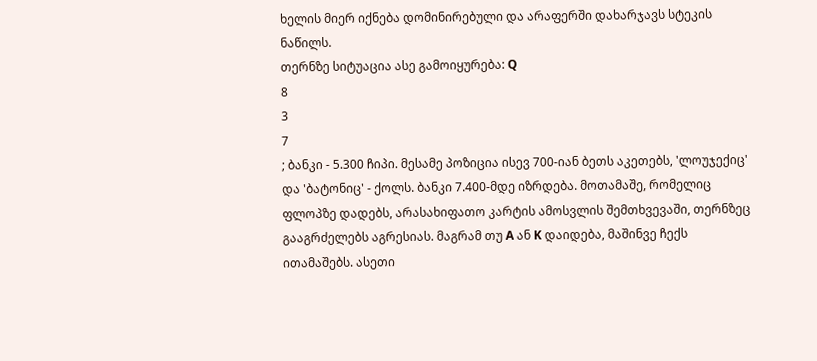ხელის მიერ იქნება დომინირებული და არაფერში დახარჯავს სტეკის ნაწილს.
თერნზე სიტუაცია ასე გამოიყურება: Q
8
3
7
; ბანკი - 5.300 ჩიპი. მესამე პოზიცია ისევ 700-იან ბეთს აკეთებს, 'ლოუჯექიც' და 'ბატონიც' - ქოლს. ბანკი 7.400-მდე იზრდება. მოთამაშე, რომელიც ფლოპზე დადებს, არასახიფათო კარტის ამოსვლის შემთხვევაში, თერნზეც გააგრძელებს აგრესიას. მაგრამ თუ A ან K დაიდება, მაშინვე ჩექს ითამაშებს. ასეთი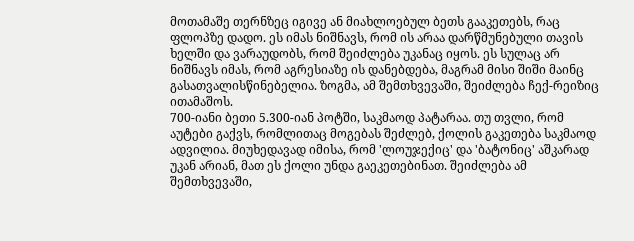მოთამაშე თერნზეც იგივე ან მიახლოებულ ბეთს გააკეთებს, რაც ფლოპზე დადო. ეს იმას ნიშნავს, რომ ის არაა დარწმუნებული თავის ხელში და ვარაუდობს, რომ შეიძლება უკანაც იყოს. ეს სულაც არ ნიშნავს იმას, რომ აგრესიაზე ის დანებდება, მაგრამ მისი შიში მაინც გასათვალისწინებელია. ზოგმა, ამ შემთხვევაში, შეიძლება ჩექ-რეიზიც ითამაშოს.
700-იანი ბეთი 5.300-იან პოტში, საკმაოდ პატარაა. თუ თვლი, რომ აუტები გაქვს, რომლითაც მოგებას შეძლებ, ქოლის გაკეთება საკმაოდ ადვილია. მიუხედავად იმისა, რომ 'ლოუჯექიც' და 'ბატონიც' აშკარად უკან არიან, მათ ეს ქოლი უნდა გაეკეთებინათ. შეიძლება ამ შემთხვევაში,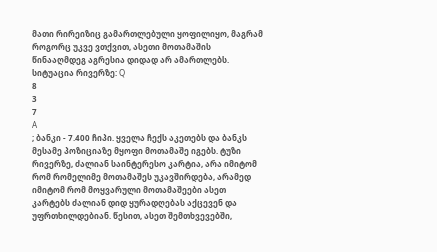მათი რირეიზიც გამართლებული ყოფილიყო, მაგრამ როგორც უკვე ვთქვით, ასეთი მოთამაშის წინააღმდეგ აგრესია დიდად არ ამართლებს.
სიტუაცია რივერზე: Q
8
3
7
A
; ბანკი - 7.400 ჩიპი. ყველა ჩექს აკეთებს და ბანკს მესამე პოზიციაზე მყოფი მოთამაშე იგებს. ტუზი რივერზე, ძალიან საინტერესო კარტია, არა იმიტომ რომ რომელიმე მოთამაშეს უკავშირდება, არამედ იმიტომ რომ მოყვარული მოთამაშეები ასეთ კარტებს ძალიან დიდ ყურადღებას აქცევენ და უფრთხილდებიან. წესით, ასეთ შემთხვევებში,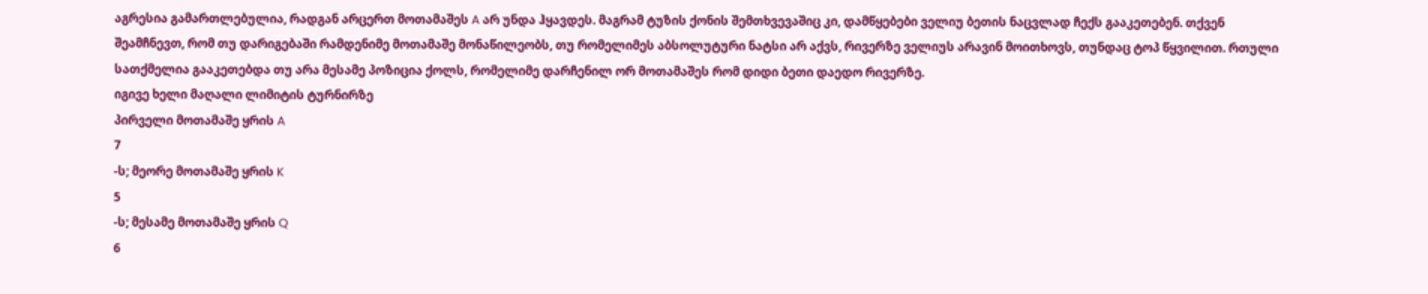აგრესია გამართლებულია, რადგან არცერთ მოთამაშეს A არ უნდა ჰყავდეს. მაგრამ ტუზის ქონის შემთხვევაშიც კი, დამწყებები ველიუ ბეთის ნაცვლად ჩექს გააკეთებენ. თქვენ შეამჩნევთ, რომ თუ დარიგებაში რამდენიმე მოთამაშე მონაწილეობს, თუ რომელიმეს აბსოლუტური ნატსი არ აქვს, რივერზე ველიუს არავინ მოითხოვს, თუნდაც ტოპ წყვილით. რთული სათქმელია გააკეთებდა თუ არა მესამე პოზიცია ქოლს, რომელიმე დარჩენილ ორ მოთამაშეს რომ დიდი ბეთი დაედო რივერზე.
იგივე ხელი მაღალი ლიმიტის ტურნირზე
პირველი მოთამაშე ყრის A
7
-ს; მეორე მოთამაშე ყრის K
5
-ს; მესამე მოთამაშე ყრის Q
6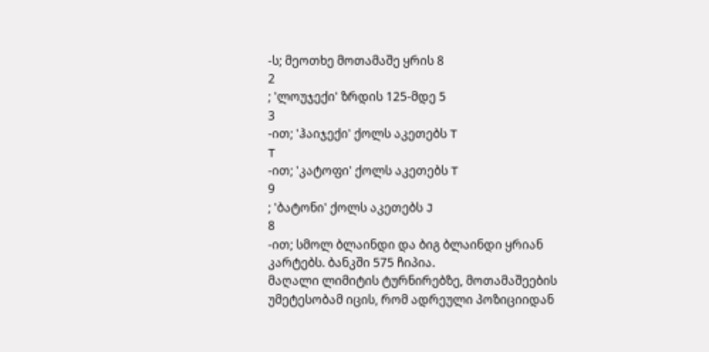-ს; მეოთხე მოთამაშე ყრის 8
2
; 'ლოუჯექი' ზრდის 125-მდე 5
3
-ით; 'ჰაიჯექი' ქოლს აკეთებს T
T
-ით; 'კატოფი' ქოლს აკეთებს T
9
; 'ბატონი' ქოლს აკეთებს J
8
-ით; სმოლ ბლაინდი და ბიგ ბლაინდი ყრიან კარტებს. ბანკში 575 ჩიპია.
მაღალი ლიმიტის ტურნირებზე, მოთამაშეების უმეტესობამ იცის, რომ ადრეული პოზიციიდან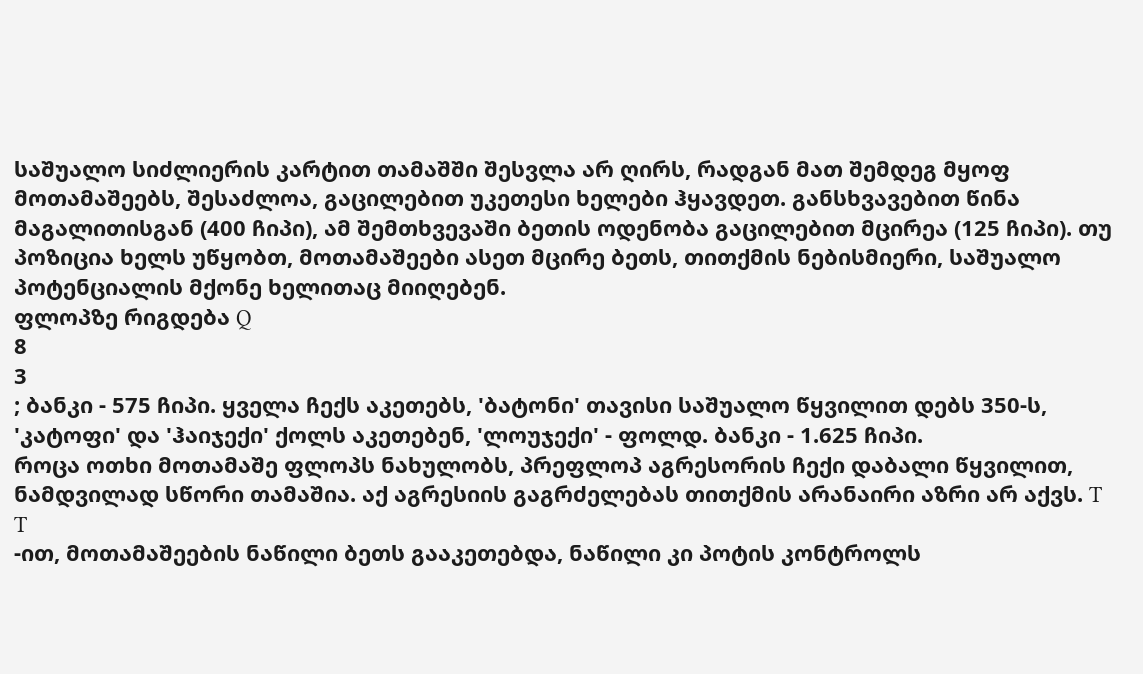საშუალო სიძლიერის კარტით თამაშში შესვლა არ ღირს, რადგან მათ შემდეგ მყოფ მოთამაშეებს, შესაძლოა, გაცილებით უკეთესი ხელები ჰყავდეთ. განსხვავებით წინა მაგალითისგან (400 ჩიპი), ამ შემთხვევაში ბეთის ოდენობა გაცილებით მცირეა (125 ჩიპი). თუ პოზიცია ხელს უწყობთ, მოთამაშეები ასეთ მცირე ბეთს, თითქმის ნებისმიერი, საშუალო პოტენციალის მქონე ხელითაც მიიღებენ.
ფლოპზე რიგდება Q
8
3
; ბანკი - 575 ჩიპი. ყველა ჩექს აკეთებს, 'ბატონი' თავისი საშუალო წყვილით დებს 350-ს, 'კატოფი' და 'ჰაიჯექი' ქოლს აკეთებენ, 'ლოუჯექი' - ფოლდ. ბანკი - 1.625 ჩიპი.
როცა ოთხი მოთამაშე ფლოპს ნახულობს, პრეფლოპ აგრესორის ჩექი დაბალი წყვილით, ნამდვილად სწორი თამაშია. აქ აგრესიის გაგრძელებას თითქმის არანაირი აზრი არ აქვს. T
T
-ით, მოთამაშეების ნაწილი ბეთს გააკეთებდა, ნაწილი კი პოტის კონტროლს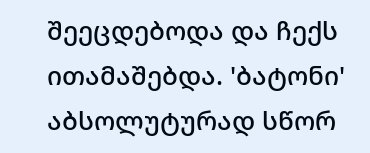შეეცდებოდა და ჩექს ითამაშებდა. 'ბატონი' აბსოლუტურად სწორ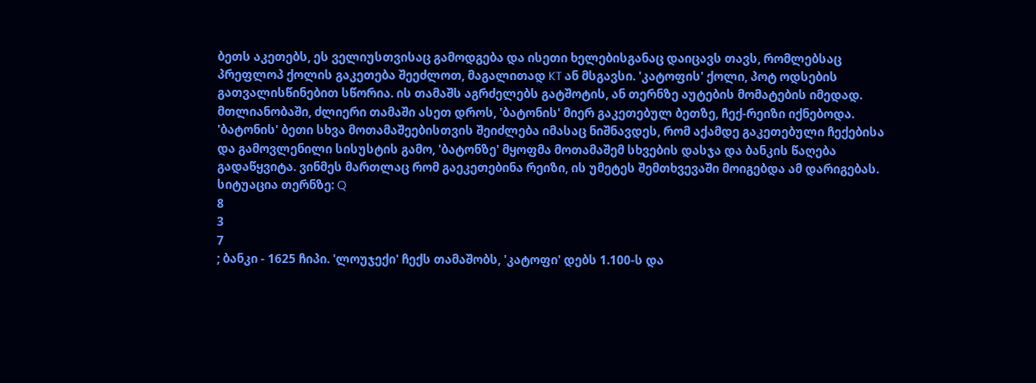ბეთს აკეთებს, ეს ველიუსთვისაც გამოდგება და ისეთი ხელებისგანაც დაიცავს თავს, რომლებსაც პრეფლოპ ქოლის გაკეთება შეეძლოთ, მაგალითად KT ან მსგავსი. 'კატოფის' ქოლი, პოტ ოდსების გათვალისწინებით სწორია. ის თამაშს აგრძელებს გატშოტის, ან თერნზე აუტების მომატების იმედად.
მთლიანობაში, ძლიერი თამაში ასეთ დროს, 'ბატონის' მიერ გაკეთებულ ბეთზე, ჩექ-რეიზი იქნებოდა. 'ბატონის' ბეთი სხვა მოთამაშეებისთვის შეიძლება იმასაც ნიშნავდეს, რომ აქამდე გაკეთებული ჩექებისა და გამოვლენილი სისუსტის გამო, 'ბატონზე' მყოფმა მოთამაშემ სხვების დასჯა და ბანკის წაღება გადაწყვიტა. ვინმეს მართლაც რომ გაეკეთებინა რეიზი, ის უმეტეს შემთხვევაში მოიგებდა ამ დარიგებას.
სიტუაცია თერნზე: Q
8
3
7
; ბანკი - 1625 ჩიპი. 'ლოუჯექი' ჩექს თამაშობს, 'კატოფი' დებს 1.100-ს და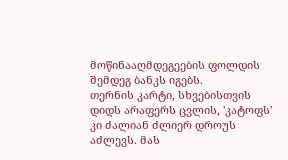მოწინააღმდეგეების ფოლდის შემდეგ ბანკს იგებს.
თერნის კარტი, სხვებისთვის დიდს არაფერს ცვლის, 'კატოფს' კი ძალიან ძლიერ დროუს აძლევს. მას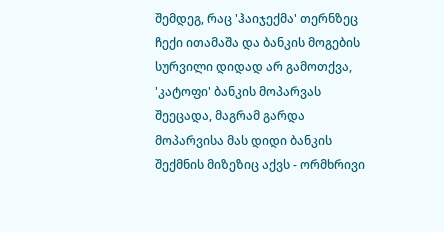შემდეგ, რაც 'ჰაიჯექმა' თერნზეც ჩექი ითამაშა და ბანკის მოგების სურვილი დიდად არ გამოთქვა, 'კატოფი' ბანკის მოპარვას შეეცადა, მაგრამ გარდა მოპარვისა მას დიდი ბანკის შექმნის მიზეზიც აქვს - ორმხრივი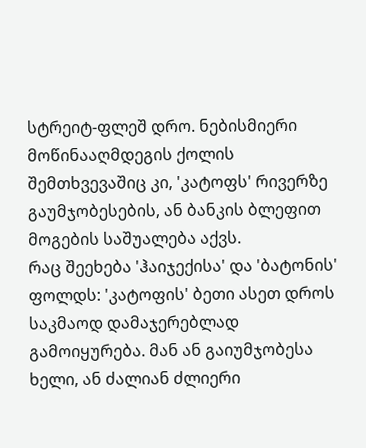სტრეიტ-ფლეშ დრო. ნებისმიერი მოწინააღმდეგის ქოლის შემთხვევაშიც კი, 'კატოფს' რივერზე გაუმჯობესების, ან ბანკის ბლეფით მოგების საშუალება აქვს.
რაც შეეხება 'ჰაიჯექისა' და 'ბატონის' ფოლდს: 'კატოფის' ბეთი ასეთ დროს საკმაოდ დამაჯერებლად გამოიყურება. მან ან გაიუმჯობესა ხელი, ან ძალიან ძლიერი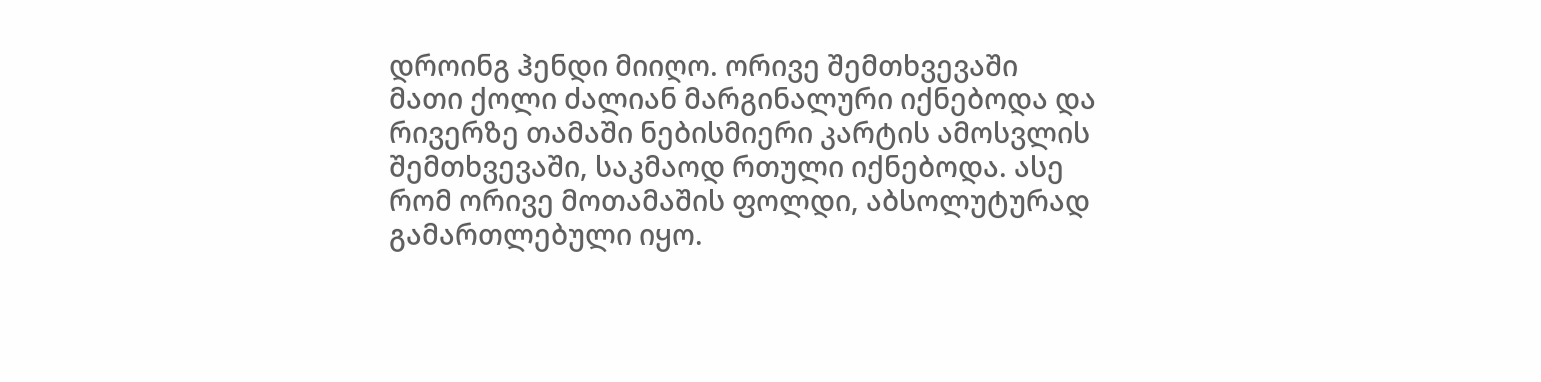დროინგ ჰენდი მიიღო. ორივე შემთხვევაში მათი ქოლი ძალიან მარგინალური იქნებოდა და რივერზე თამაში ნებისმიერი კარტის ამოსვლის შემთხვევაში, საკმაოდ რთული იქნებოდა. ასე რომ ორივე მოთამაშის ფოლდი, აბსოლუტურად გამართლებული იყო.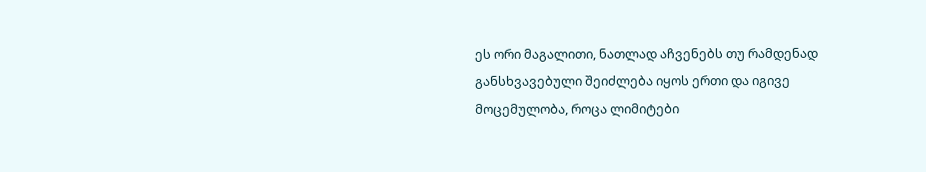ეს ორი მაგალითი, ნათლად აჩვენებს თუ რამდენად განსხვავებული შეიძლება იყოს ერთი და იგივე მოცემულობა, როცა ლიმიტები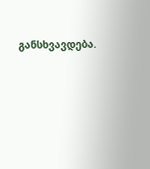განსხვავდება.